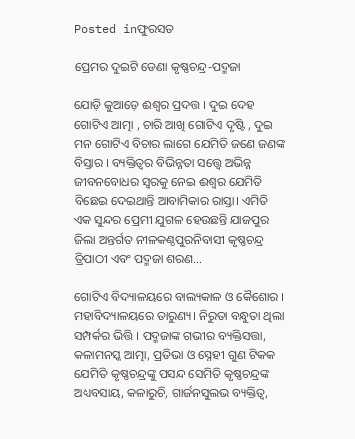Posted inଫୁରସତ

ପ୍ରେମର ଦୁଇଟି ଡେଣା କୃଷ୍ଣଚନ୍ଦ୍ର-ପଦ୍ମଜା

ଯୋଡ଼ି କୁଆଡ଼େ ଈଶ୍ୱର ପ୍ରଦତ୍ତ । ଦୁଇ ଦେହ ଗୋଟିଏ ଆତ୍ମା , ଚାରି ଆଖି ଗୋଟିଏ ଦୃଷ୍ଟି , ଦୁଇ ମନ ଗୋଟିଏ ବିଚାର ଲାଗେ ଯେମିତି ଜଣେ ଜଣଙ୍କ ବିସ୍ତାର । ବ୍ୟକ୍ତିତ୍ୱର ବିଭିନ୍ନତା ସତ୍ତ୍ୱେ ଅଭିନ୍ନ ଜୀବନବୋଧର ସ୍ବରକୁ ନେଇ ଈଶ୍ୱର ଯେମିତି ବିଛେଇ ଦେଇଥାନ୍ତି ଆବାମିକାର ରାସ୍ତା। ଏମିତି ଏକ ସୁନ୍ଦର ପ୍ରେମୀ ଯୁଗଳ ହେଉଛନ୍ତି ଯାଜପୁର ଜିଲା ଅନ୍ତର୍ଗତ ନୀଳକଣ୍ଠପୁରନିବାସୀ କୃଷ୍ଣଚନ୍ଦ୍ର ତ୍ରିପାଠୀ ଏବଂ ପଦ୍ମଜା ଶରଣ…

ଗୋଟିଏ ବିଦ୍ୟାଳୟରେ ବାଲ୍ୟକାଳ ଓ କୈଶୋର । ମହାବିଦ୍ୟାଳୟରେ ତାରୁଣ୍ୟ। ନିରୁତା ବନ୍ଧୁତା ଥିଲା ସମ୍ପର୍କର ଭିତ୍ତି । ପଦ୍ମଜାଙ୍କ ଗଭୀର ବ୍ୟକ୍ତିସତ୍ତା, କଳାମନସ୍କ ଆତ୍ମା, ପ୍ରତିଭା ଓ ସ୍ନେହୀ ଗୁଣ ଟିକକ ଯେମିତି କୃଷ୍ଣଚନ୍ଦ୍ରଙ୍କୁ ପସନ୍ଦ ସେମିତି କୃଷ୍ଣଚନ୍ଦ୍ରଙ୍କ ଅଧ୍ୟବସାୟ, କଳାରୁଚି, ଗାର୍ଜନସୁଲଭ ବ୍ୟକ୍ତିତ୍ୱ,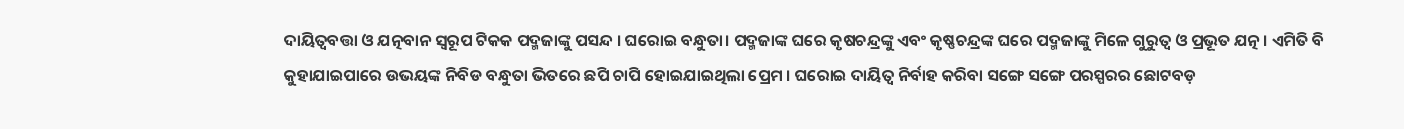ଦାୟିତ୍ୱବତ୍ତା ଓ ଯତ୍ନବାନ ସ୍ବରୂପ ଟିକକ ପଦ୍ମଜାଙ୍କୁ ପସନ୍ଦ । ଘରୋଇ ବନ୍ଧୁତା। ପଦ୍ମଜାଙ୍କ ଘରେ କୃଷଚନ୍ଦ୍ରଙ୍କୁ ଏବଂ କୃଷ୍ଣଚନ୍ଦ୍ରଙ୍କ ଘରେ ପଦ୍ମଜାଙ୍କୁ ମିଳେ ଗୁରୁତ୍ୱ ଓ ପ୍ରଭୂତ ଯତ୍ନ । ଏମିତି ବି କୁହାଯାଇପାରେ ଉଭୟଙ୍କ ନିବିଡ ବନ୍ଧୁତା ଭିତରେ ଛପି ଚାପି ହୋଇଯାଇଥିଲା ପ୍ରେମ । ଘରୋଇ ଦାୟିତ୍ୱ ନିର୍ବାହ କରିବା ସଙ୍ଗେ ସଙ୍ଗେ ପରସ୍ପରର ଛୋଟବଡ଼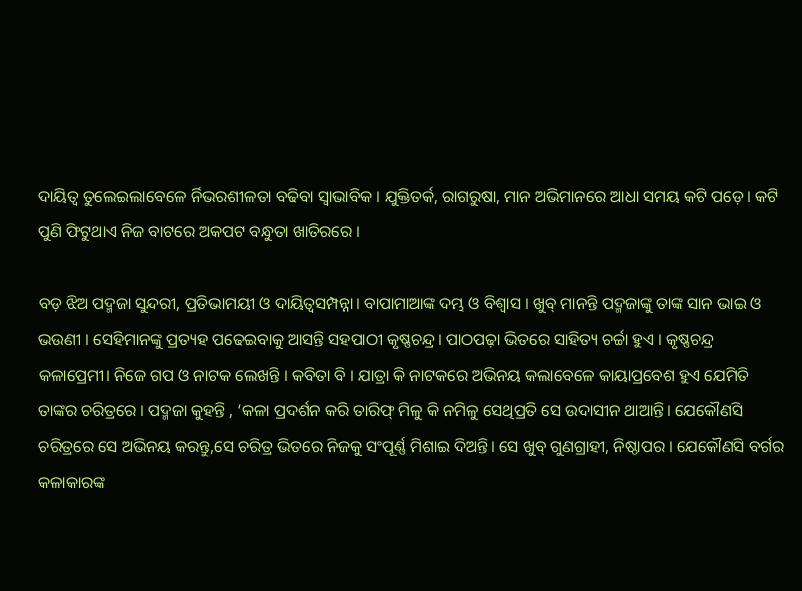ଦାୟିତ୍ୱ ତୁଲେଇଲାବେଳେ ର୍ନିଭରଶୀଳତା ବଢିବା ସ୍ବାଭାବିକ । ଯୁକ୍ତିତର୍କ, ରାଗରୁଷା, ମାନ ଅଭିମାନରେ ଆଧା ସମୟ କଟି ପଡ଼େ। କଟି ପୁଣି ଫିଟୁଥାଏ ନିଜ ବାଟରେ ଅକପଟ ବନ୍ଧୁତା ଖାତିରରେ ।

ବଡ଼ ଝିଅ ପଦ୍ମଜା ସୁନ୍ଦରୀ, ପ୍ରତିଭାମୟୀ ଓ ଦାୟିତ୍ୱସମ୍ପନ୍ନା। ବାପାମାଆଙ୍କ ଦମ୍ଭ ଓ ବିଶ୍ୱାସ । ଖୁବ୍‌ ମାନନ୍ତି ପଦ୍ମଜାଙ୍କୁ ତାଙ୍କ ସାନ ଭାଇ ଓ ଭଉଣୀ । ସେହିମାନଙ୍କୁ ପ୍ରତ୍ୟହ ପଢେଇବାକୁ ଆସନ୍ତି ସହପାଠୀ କୃଷ୍ଣଚନ୍ଦ୍ର। ପାଠପଢ଼ା ଭିତରେ ସାହିତ୍ୟ ଚର୍ଚ୍ଚା ହୁଏ । କୃଷ୍ଣଚନ୍ଦ୍ର କଳାପ୍ରେମୀ। ନିଜେ ଗପ ଓ ନାଟକ ଲେଖନ୍ତି । କବିତା ବି । ଯାତ୍ରା କି ନାଟକରେ ଅଭିନୟ କଲାବେଳେ କାୟାପ୍ରବେଶ ହୁଏ ଯେମିତି ତାଙ୍କର ଚରିତ୍ରରେ । ପଦ୍ମଜା କୁହନ୍ତି , ‘କଳା ପ୍ରଦର୍ଶନ କରି ତାରିଫ୍‌ ମିଳୁ କି ନମିଳୁ ସେଥିପ୍ରତି ସେ ଉଦାସୀନ ଥାଆନ୍ତି। ଯେକୌଣସି ଚରିତ୍ରରେ ସେ ଅଭିନୟ କରନ୍ତୁ,ସେ ଚରିତ୍ର ଭିତରେ ନିଜକୁ ସଂପୂର୍ଣ୍ଣ ମିଶାଇ ଦିଅନ୍ତି। ସେ ଖୁବ୍‌ ଗୁଣଗ୍ରାହୀ, ନିଷ୍ଠାପର । ଯେକୌଣସି ବର୍ଗର କଳାକାରଙ୍କ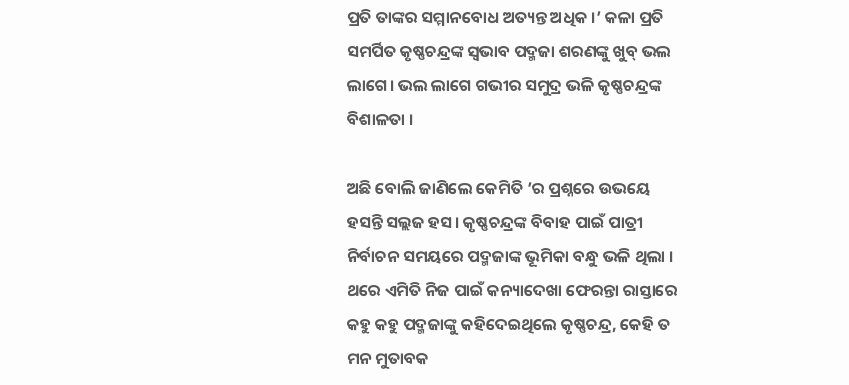ପ୍ରତି ତାଙ୍କର ସମ୍ମାନବୋଧ ଅତ୍ୟନ୍ତ ଅଧିକ ।’ କଳା ପ୍ରତି ସମର୍ପିତ କୃଷ୍ଣଚନ୍ଦ୍ରଙ୍କ ସ୍ବଭାବ ପଦ୍ମଜା ଶରଣଙ୍କୁ ଖୁବ୍‌ ଭଲ ଲାଗେ। ଭଲ ଲାଗେ ଗଭୀର ସମୁଦ୍ର ଭଳି କୃଷ୍ଣଚନ୍ଦ୍ରଙ୍କ ବିଶାଳତା ।

ଅଛି ବୋଲି ଜାଣିଲେ କେମିତି ’ର ପ୍ରଶ୍ନରେ ଉଭୟେ ହସନ୍ତି ସଲ୍ଲଜ ହସ। କୃଷ୍ଣଚନ୍ଦ୍ରଙ୍କ ବିବାହ ପାଇଁ ପାତ୍ରୀ ନିର୍ବାଚନ ସମୟରେ ପଦ୍ମଜାଙ୍କ ଭୂମିକା ବନ୍ଧୁ ଭଳି ଥିଲା । ଥରେ ଏମିତି ନିଜ ପାଇଁ କନ୍ୟାଦେଖା ଫେରନ୍ତା ରାସ୍ତାରେ କହୁ କହୁ ପଦ୍ମଜାଙ୍କୁ କହିଦେଇଥିଲେ କୃଷ୍ଣଚନ୍ଦ୍ର, କେହି ତ ମନ ମୁତାବକ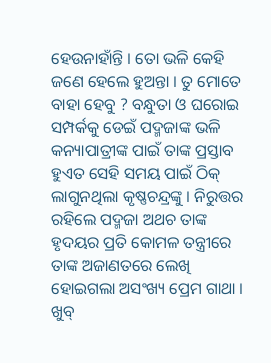ହେଉନାହାଁନ୍ତି । ତୋ ଭଳି କେହି ଜଣେ ହେଲେ ହୁଅନ୍ତା । ତୁ ମୋତେ ବାହା ହେବୁ ? ବନ୍ଧୁତା ଓ ଘରୋଇ ସମ୍ପର୍କକୁ ଡେଇଁ ପଦ୍ମଜାଙ୍କ ଭଳି କନ୍ୟାପାତ୍ରୀଙ୍କ ପାଇଁ ତାଙ୍କ ପ୍ରସ୍ତାବ ହୁଏତ ସେହି ସମୟ ପାଇଁ ଠିକ୍‌ ଲାଗୁନଥିଲା କୃଷ୍ଣଚନ୍ଦ୍ରଙ୍କୁ । ନିରୁତ୍ତର ରହିଲେ ପଦ୍ମଜା ଅଥଚ ତାଙ୍କ ହୃଦୟର ପ୍ରତି କୋମଳ ତନ୍ତ୍ରୀରେ ତାଙ୍କ ଅଜାଣତରେ ଲେଖି ହୋଇଗଲା ଅସଂଖ୍ୟ ପ୍ରେମ ଗାଥା । ଖୁବ୍‌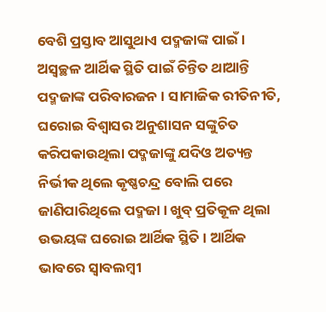ବେଶି ପ୍ରସ୍ତାବ ଆସୁଥାଏ ପଦ୍ମଜାଙ୍କ ପାଇଁ । ଅସ୍ବଚ୍ଛଳ ଆର୍ଥିକ ସ୍ଥିତି ପାଇଁ ଚିନ୍ତିତ ଥାଆନ୍ତି ପଦ୍ମଜାଙ୍କ ପରିବାରଜନ । ସାମାଜିକ ରୀତିନୀତି, ଘରୋଇ ବିଶ୍ୱାସର ଅନୁଶାସନ ସଙ୍କୁଚିତ କରିପକାଉଥିଲା ପଦ୍ମଜାଙ୍କୁ ଯଦିଓ ଅତ୍ୟନ୍ତ ନିର୍ଭୀକ ଥିଲେ କୃଷ୍ଣଚନ୍ଦ୍ର ବୋଲି ପରେ ଜାଣିପାରିଥିଲେ ପଦ୍ମଜା । ଖୁବ୍‌ ପ୍ରତିକୂଳ ଥିଲା ଉଭୟଙ୍କ ଘରୋଇ ଆର୍ଥିକ ସ୍ଥିତି । ଆର୍ଥିକ ଭାବରେ ସ୍ବାବଲମ୍ବୀ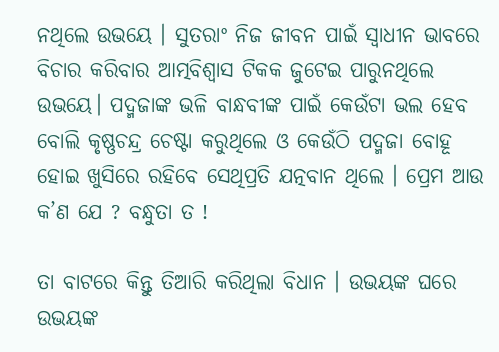ନଥିଲେ ଉଭୟେ । ସୁତରାଂ ନିଜ ଜୀବନ ପାଇଁ ସ୍ବାଧୀନ ଭାବରେ ବିଚାର କରିବାର ଆତ୍ମବିଶ୍ୱାସ ଟିକକ ଜୁଟେଇ ପାରୁନଥିଲେ ଉଭୟେ। ପଦ୍ମଜାଙ୍କ ଭଳି ବାନ୍ଧବୀଙ୍କ ପାଇଁ କେଉଁଟା ଭଲ ହେବ ବୋଲି କୃଷ୍ଣଚନ୍ଦ୍ର ଚେଷ୍ଟା କରୁଥିଲେ ଓ କେଉଁଠି ପଦ୍ମଜା ବୋହୂ ହୋଇ ଖୁସିରେ ରହିବେ ସେଥିପ୍ରତି ଯତ୍ନବାନ ଥିଲେ । ପ୍ରେମ ଆଉ କ’ଣ ଯେ ? ବନ୍ଧୁତା ତ !

ତା ବାଟରେ କିନ୍ତୁ ତିଆରି କରିଥିଲା ବିଧାନ । ଉଭୟଙ୍କ ଘରେ ଉଭୟଙ୍କ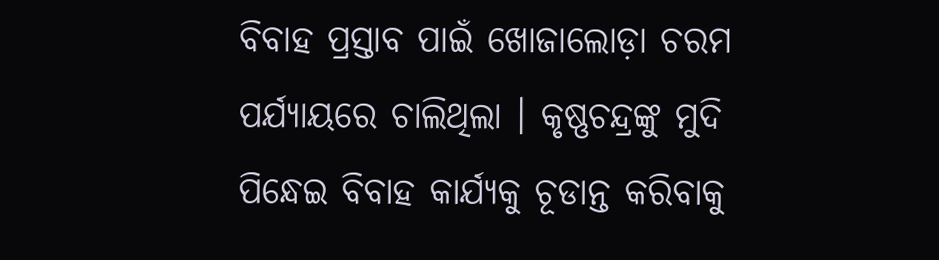ବିବାହ ପ୍ରସ୍ତାବ ପାଇଁ ଖୋଜାଲୋଡ଼ା ଚରମ ପର୍ଯ୍ୟାୟରେ ଚାଲିଥିଲା । କୃଷ୍ଣଚନ୍ଦ୍ରଙ୍କୁ ମୁଦି ପିନ୍ଧେଇ ବିବାହ କାର୍ଯ୍ୟକୁ ଚୂଡାନ୍ତ କରିବାକୁ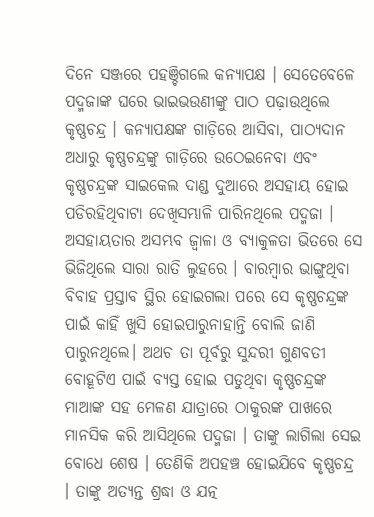ଦିନେ ସଞ୍ଜରେ ପହଞ୍ଚିଗଲେ କନ୍ୟାପକ୍ଷ । ସେତେବେଳେ ପଦ୍ମଜାଙ୍କ ଘରେ ଭାଇଭଉଣୀଙ୍କୁ ପାଠ ପଢ଼ାଉଥିଲେ କୃଷ୍ଣଚନ୍ଦ୍ର । କନ୍ୟାପକ୍ଷଙ୍କ ଗାଡ଼ିରେ ଆସିବା, ପାଠ୍ୟଦାନ ଅଧାରୁ କୃଷ୍ଣଚନ୍ଦ୍ରଙ୍କୁ ଗାଡ଼ିରେ ଉଠେଇନେବା ଏବଂ କୃଷ୍ଣଚନ୍ଦ୍ରଙ୍କ ସାଇକେଲ ଦାଣ୍ଡ ଦୁଆରେ ଅସହାୟ ହୋଇ ପଡିରହିଥିବାଟା ଦେଖିସମ୍ଭାଳି ପାରିନଥିଲେ ପଦ୍ମଜା । ଅସହାୟତାର ଅସମ୍ଭବ ଜ୍ବାଳା ଓ ବ୍ୟାକୁଳତା ଭିତରେ ସେ ଭିଜିଥିଲେ ସାରା ରାତି ଲୁହରେ । ବାରମ୍ବାର ଭାଙ୍ଗୁଥିବା ବିବାହ ପ୍ରସ୍ତାବ ସ୍ଥିର ହୋଇଗଲା ପରେ ସେ କୃଷ୍ଣଚନ୍ଦ୍ରଙ୍କ ପାଇଁ କାହିଁ ଖୁସି ହୋଇପାରୁନାହାନ୍ତି ବୋଲି ଜାଣି ପାରୁନଥିଲେ। ଅଥଚ ତା ପୂର୍ବରୁ ସୁନ୍ଦରୀ ଗୁଣବତୀ ବୋହୂଟିଏ ପାଇଁ ବ୍ୟସ୍ତ ହୋଇ ପଡୁଥିବା କୃଷ୍ଣଚନ୍ଦ୍ରଙ୍କ ମାଆଙ୍କ ସହ ମେଳଣ ଯାତ୍ରାରେ ଠାକୁରଙ୍କ ପାଖରେ ମାନସିକ କରି ଆସିଥିଲେ ପଦ୍ମଜା । ତାଙ୍କୁ ଲାଗିଲା ସେଇ ବୋଧେ ଶେଷ । ତେଣିକି ଅପହଞ୍ଚ ହୋଇଯିବେ କୃଷ୍ଣଚନ୍ଦ୍ର । ତାଙ୍କୁ ଅତ୍ୟନ୍ତ ଶ୍ରଦ୍ଧା ଓ ଯତ୍ନ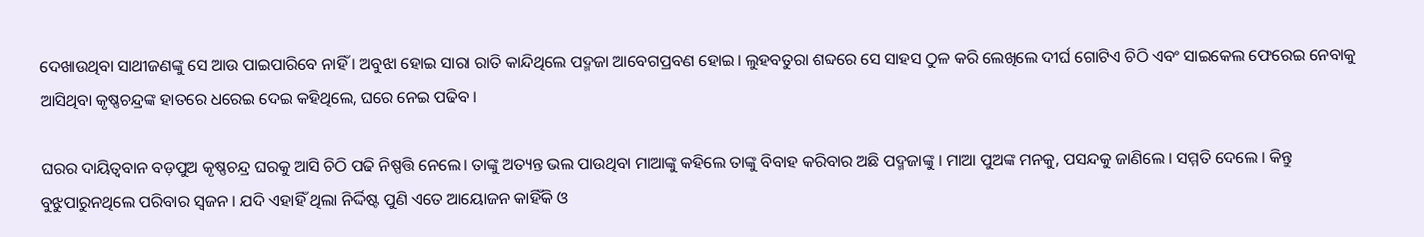ଦେଖାଉଥିବା ସାଥୀଜଣଙ୍କୁ ସେ ଆଉ ପାଇପାରିବେ ନାହିଁ । ଅବୁଝା ହୋଇ ସାରା ରାତି କାନ୍ଦିଥିଲେ ପଦ୍ମଜା ଆବେଗପ୍ରବଣ ହୋଇ। ଲୁହବତୁରା ଶବ୍ଦରେ ସେ ସାହସ ଠୁଳ କରି ଲେଖିଲେ ଦୀର୍ଘ ଗୋଟିଏ ଚିଠି ଏବଂ ସାଇକେଲ ଫେରେଇ ନେବାକୁ ଆସିଥିବା କୃଷ୍ଣଚନ୍ଦ୍ରଙ୍କ ହାତରେ ଧରେଇ ଦେଇ କହିଥିଲେ, ଘରେ ନେଇ ପଢିବ ।

ଘରର ଦାୟିତ୍ୱବାନ ବଡ଼ପୁଅ କୃଷ୍ଣଚନ୍ଦ୍ର ଘରକୁ ଆସି ଚିଠି ପଢି ନିଷ୍ପତ୍ତି ନେଲେ। ତାଙ୍କୁ ଅତ୍ୟନ୍ତ ଭଲ ପାଉଥିବା ମାଆଙ୍କୁ କହିଲେ ତାଙ୍କୁ ବିବାହ କରିବାର ଅଛି ପଦ୍ମଜାଙ୍କୁ । ମାଆ ପୁଅଙ୍କ ମନକୁ, ପସନ୍ଦକୁ ଜାଣିଲେ । ସମ୍ମତି ଦେଲେ । କିନ୍ତୁ ବୁଝୁପାରୁନଥିଲେ ପରିବାର ସ୍ବଜନ । ଯଦି ଏହାହିଁ ଥିଲା ନିର୍ଦ୍ଦିଷ୍ଟ ପୁଣି ଏତେ ଆୟୋଜନ କାହିଁକି ଓ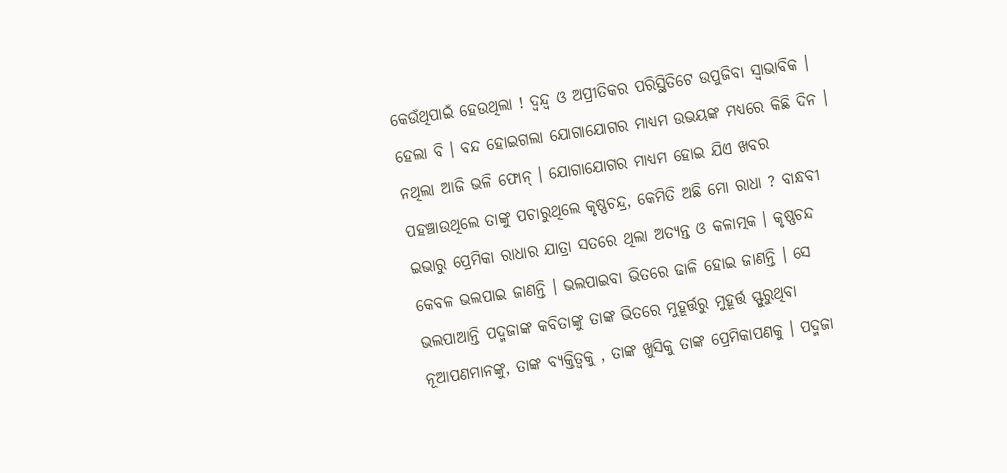କେଉଁଥିପାଇଁ ହେଉଥିଲା ! ଦ୍ବନ୍ଦ୍ୱ ଓ ଅପ୍ରୀତିକର ପରିସ୍ଥିତିଟେ ଉପୁଜିବା ସ୍ବାଭାବିକ । ହେଲା ବି । ବନ୍ଦ ହୋଇଗଲା ଯୋଗାଯୋଗର ମାଧ୍ୟମ ଉଭୟଙ୍କ ମଧ୍ୟରେ କିଛି ଦିନ । ନଥିଲା ଆଜି ଭଳି ଫୋନ୍‌ । ଯୋଗାଯୋଗର ମାଧ୍ୟମ ହୋଇ ଯିଏ ଖବର ପହଞ୍ଚାଉଥିଲେ ତାଙ୍କୁ ପଚାରୁଥିଲେ କୃଷ୍ଣଚନ୍ଦ୍ର, କେମିତି ଅଛି ମୋ ରାଧା ? ବାନ୍ଧବୀ ଇଭାରୁ ପ୍ରେମିକା ରାଧାର ଯାତ୍ରା ସତରେ ଥିଲା ଅତ୍ୟନ୍ତ ଓ କଳାତ୍ମକ । କୃଷ୍ଣଚନ୍ଦ କେବଳ ଭଲପାଇ ଜାଣନ୍ତି । ଭଲପାଇବା ଭିତରେ ଢାଳି ହୋଇ ଜାଣନ୍ତି । ସେ ଭଲପାଆନ୍ତି ପଦ୍ମଜାଙ୍କ କବିତାଙ୍କୁ ତାଙ୍କ ଭିତରେ ମୁହୂର୍ତ୍ତରୁ ମୁହୂର୍ତ୍ତ ସ୍ଫୁରୁଥିବା ନୂଆପଣମାନଙ୍କୁ, ତାଙ୍କ ବ୍ୟକ୍ତିତ୍ୱକୁ , ତାଙ୍କ ଖୁସିକୁ ତାଙ୍କ ପ୍ରେମିକାପଣକୁ । ପଦ୍ମଜା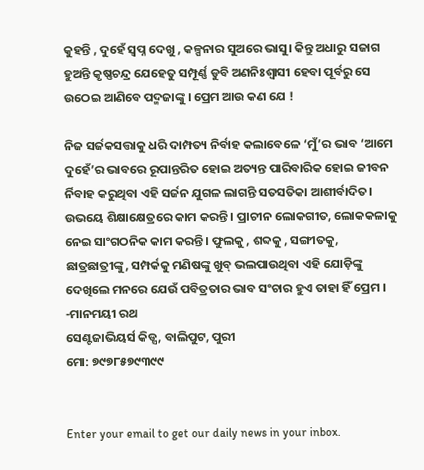କୁହନ୍ତି , ଦୁହେଁ ସ୍ବପ୍ନ ଦେଖୁ , କଳ୍ପନାର ସୁଅରେ ଭାସୁ। କିନ୍ତୁ ଅଧାରୁ ସଜାଗ ହୁଅନ୍ତି କୃଷ୍ଣଚନ୍ଦ୍ର ଯେହେତୁ ସମ୍ପୂର୍ଣ୍ଣ ଡୁବି ଅଣନିଃଶ୍ୱାସୀ ହେବା ପୂର୍ବରୁ ସେ ଉଠେଇ ଆଣିବେ ପଦ୍ମଜାଙ୍କୁ । ପ୍ରେମ ଆଉ କଣ ଯେ !

ନିଜ ସର୍ଜକସତ୍ତାକୁ ଧରି ଦାମ୍ପତ୍ୟ ନିର୍ବାହ କଲାବେଳେ ‘ମୁଁ’ର ଭାବ ‘ଆମେ ଦୁହେଁ’ର ଭାବରେ ରୂପାନ୍ତରିତ ହୋଇ ଅତ୍ୟନ୍ତ ପାରିବାରିକ ହୋଇ ଜୀବନ ର୍ନିବାହ କରୁଥିବା ଏହି ସର୍ଜନ ଯୁଗଳ ଲାଗନ୍ତି ସତସତିକା ଆଶୀର୍ବାଦିତ। ଉଭୟେ ଶିକ୍ଷାକ୍ଷେତ୍ରରେ କାମ କରନ୍ତି । ପ୍ରାଚୀନ ଲୋକଗୀତ, ଲୋକକଳାକୁ ନେଇ ସାଂଗଠନିକ କାମ କରନ୍ତି । ଫୁଲକୁ , ଶବ୍ଦକୁ , ସଙ୍ଗୀତକୁ, ଛାତ୍ରଛାତ୍ରୀଙ୍କୁ, ସମ୍ପର୍କକୁ ମଣିଷଙ୍କୁ ଖୁବ୍‌ ଭଲପାଉଥିବା ଏହି ଯୋଡ଼ିଙ୍କୁ ଦେଖିଲେ ମନରେ ଯେଉଁ ପବିତ୍ରତାର ଭାବ ସଂଚାର ହୁଏ ତାହା ହିଁ ପ୍ରେମ । -ମାନମୟୀ ରଥ
ସେଣ୍ଟଜାଭିୟର୍ସ କିଡ୍ସ, ବାଲିପୁଟ, ପୁରୀ
ମୋ: ୭୯୭୮୫୭୯୩୯୯


Enter your email to get our daily news in your inbox.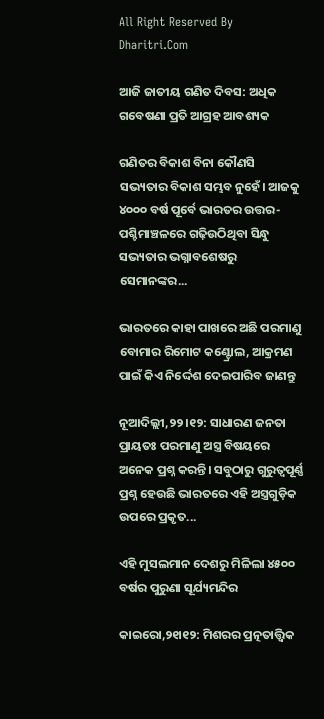All Right Reserved By Dharitri.Com

ଆଜି ଜାତୀୟ ଗଣିତ ଦିବସ: ଅଧିକ ଗବେଷଣା ପ୍ରତି ଆଗ୍ରହ ଆବଶ୍ୟକ

ଗଣିତର ବିକାଶ ବିନା କୌଣସି ସଭ୍ୟତାର ବିକାଶ ସମ୍ଭବ ନୁହେଁ। ଆଜକୁ ୪୦୦୦ ବର୍ଷ ପୂର୍ବେ ଭାରତର ଉତ୍ତର-ପଶ୍ଚିମାଞ୍ଚଳରେ ଗଢ଼ିଉଠିଥିବା ସିନ୍ଧୁ ସଭ୍ୟତାର ଭଗ୍ନାବଶେଷରୁ ସେମାନଙ୍କର...

ଭାରତରେ କାହା ପାଖରେ ଅଛି ପରମାଣୁ ବୋମାର ରିମୋଟ କଣ୍ଟ୍ରୋଲ, ଆକ୍ରମଣ ପାଇଁ କିଏ ନିର୍ଦ୍ଦେଶ ଦେଇପାରିବ ଜାଣନ୍ତୁ

ନୂଆଦିଲ୍ଲୀ,୨୨।୧୨: ସାଧାରଣ ଜନତା ପ୍ରାୟତଃ ପରମାଣୁ ଅସ୍ତ୍ର ବିଷୟରେ ଅନେକ ପ୍ରଶ୍ନ କରନ୍ତି। ସବୁଠାରୁ ଗୁରୁତ୍ୱପୂର୍ଣ୍ଣ ପ୍ରଶ୍ନ ହେଉଛି ଭାରତରେ ଏହି ଅସ୍ତ୍ରଗୁଡ଼ିକ ଉପରେ ପ୍ରକୃତ...

ଏହି ମୁସଲମାନ ଦେଶରୁ ମିଳିଲା ୪୫୦୦ ବର୍ଷର ପୁରୁଣା ସୂର୍ଯ୍ୟମନ୍ଦିର

କାଇରୋ,୨୧ା୧୨: ମିଶରର ପ୍ରତ୍ନତାତ୍ତ୍ୱିକ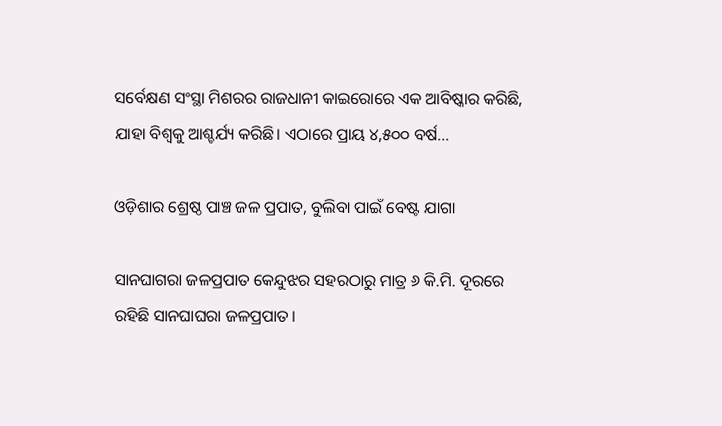ସର୍ବେକ୍ଷଣ ସଂସ୍ଥା ମିଶରର ରାଜଧାନୀ କାଇରୋରେ ଏକ ଆବିଷ୍କାର କରିଛି, ଯାହା ବିଶ୍ୱକୁ ଆଶ୍ଚର୍ଯ୍ୟ କରିଛି। ଏଠାରେ ପ୍ରାୟ ୪,୫୦୦ ବର୍ଷ...

ଓଡ଼ିଶାର ଶ୍ରେଷ୍ଠ ପାଞ୍ଚ ଜଳ ପ୍ରପାତ, ବୁଲିବା ପାଇଁ ବେଷ୍ଟ ଯାଗା

ସାନଘାଗରା ଜଳପ୍ରପାତ କେନ୍ଦୁଝର ସହରଠାରୁ ମାତ୍ର ୬ କି.ମି. ଦୂରରେ ରହିଛି ସାନଘାଘରା ଜଳପ୍ରପାତ।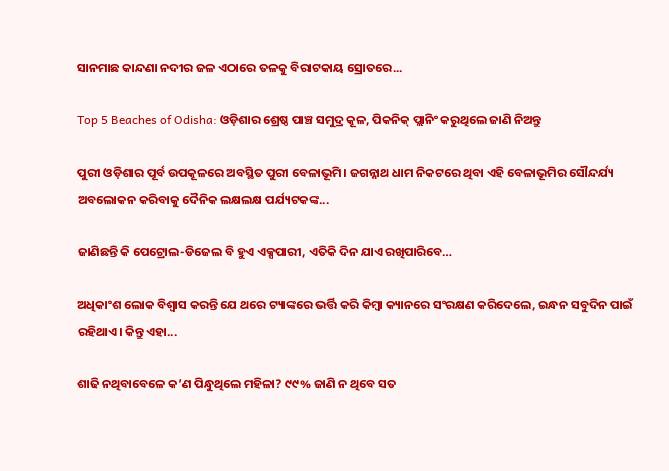ସାନମାଛ କାନ୍ଦଣା ନଦୀର ଜଳ ଏଠାରେ ତଳକୁ ବିରାଟକାୟ ସ୍ରୋତରେ...

Top 5 Beaches of Odisha: ଓଡ଼ିଶାର ଶ୍ରେଷ୍ଠ ପାଞ୍ଚ ସମୁଦ୍ର କୂଳ, ପିକନିକ୍‌ ପ୍ଲାନିଂ କରୁଥିଲେ ଜାଣି ନିଅନ୍ତୁ

ପୁରୀ ଓଡ଼ିଶାର ପୂର୍ବ ଉପକୂଳରେ ଅବସ୍ଥିତ ପୁରୀ ବେଳାଭୂମି। ଜଗନ୍ନାଥ ଧାମ ନିକଟରେ ଥିବା ଏହି ବେଳାଭୂମିର ସୌନ୍ଦର୍ଯ୍ୟ ଅବଲୋକନ କରିବାକୁ ଦୈନିକ ଲକ୍ଷଲକ୍ଷ ପର୍ଯ୍ୟଟକଙ୍କ...

ଜାଣିଛନ୍ତି କି ପେଟ୍ରୋଲ-ଡିଜେଲ ବି ହୁଏ ଏକ୍ସପାରୀ, ଏତିକି ଦିନ ଯାଏ ରଖିପାରିବେ…

ଅଧିକାଂଶ ଲୋକ ବିଶ୍ୱାସ କରନ୍ତି ଯେ ଥରେ ଟ୍ୟାଙ୍କରେ ଭର୍ତ୍ତି କରି କିମ୍ୱା କ୍ୟାନରେ ସଂରକ୍ଷଣ କରିଦେଲେ, ଇନ୍ଧନ ସବୁଦିନ ପାଇଁ ରହିଥାଏ। କିନ୍ତୁ ଏହା...

ଶାଢି ନଥିବାବେଳେ କ’ଣ ପିନ୍ଧୁଥିଲେ ମହିଳା? ୯୯% ଜାଣି ନ ଥିବେ ସତ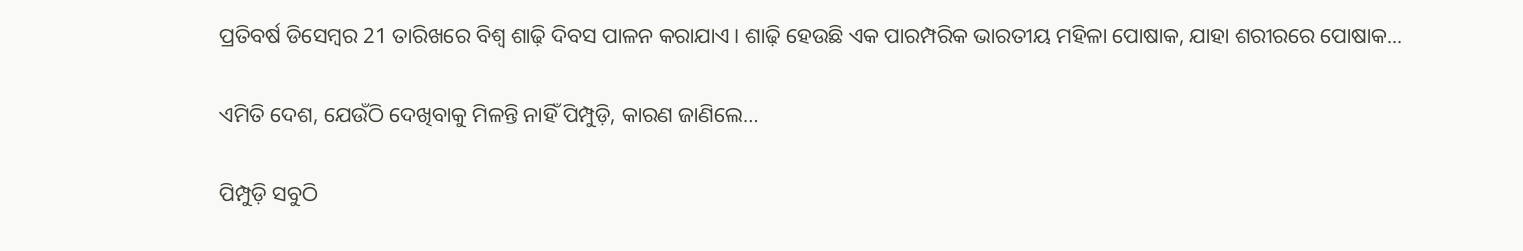ପ୍ରତିବର୍ଷ ଡିସେମ୍ୱର 21 ତାରିଖରେ ବିଶ୍ୱ ଶାଢ଼ି ଦିବସ ପାଳନ କରାଯାଏ। ଶାଢ଼ି ହେଉଛି ଏକ ପାରମ୍ପରିକ ଭାରତୀୟ ମହିଳା ପୋଷାକ, ଯାହା ଶରୀରରେ ପୋଷାକ...

ଏମିତି ଦେଶ, ଯେଉଁଠି ଦେଖିବାକୁ ମିଳନ୍ତି ନାହିଁ ପିମ୍ପୁଡ଼ି, କାରଣ ଜାଣିଲେ…

ପିମ୍ପୁଡ଼ି ସବୁଠି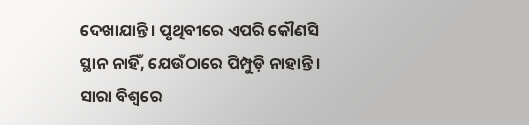ଦେଖାଯାନ୍ତି। ପୃଥିବୀରେ ଏପରି କୌଣସି ସ୍ଥାନ ନାହିଁ, ଯେଉଁଠାରେ ପିମ୍ପୁଡ଼ି ନାହାନ୍ତି। ସାରା ବିଶ୍ୱରେ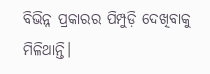ବିଭିନ୍ନ ପ୍ରକାରର ପିମ୍ପୁଡ଼ି ଦେଖିବାକୁ ମିଳିଥାନ୍ତି।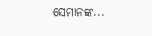ସେମାନଙ୍କ...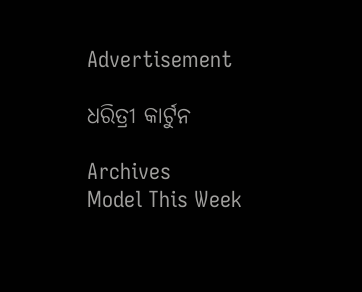Advertisement

ଧରିତ୍ରୀ କାର୍ଟୁନ

Archives
Model This Week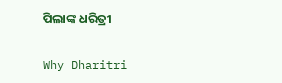ପିଲାଙ୍କ ଧରିତ୍ରୀ

Why Dharitri